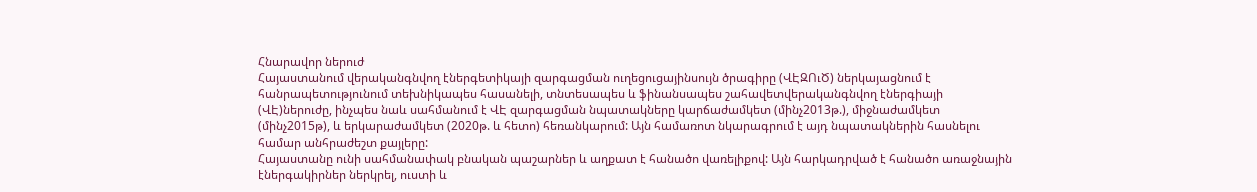Հնարավոր ներուժ
Հայաստանում վերականգնվող էներգետիկայի զարգացման ուղեցուցայինսույն ծրագիրը (ՎԷԶՈւԾ) ներկայացնում է հանրապետությունում տեխնիկապես հասանելի, տնտեսապես և ֆինանսապես շահավետվերականգնվող էներգիայի (ՎԷ)ներուժը, ինչպես նաև սահմանում է ՎԷ զարգացման նպատակները կարճաժամկետ (մինչ2013թ.), միջնաժամկետ (մինչ2015թ), և երկարաժամկետ (2020թ. և հետո) հեռանկարում: Այն համառոտ նկարագրում է այդ նպատակներին հասնելու համար անհրաժեշտ քայլերը:
Հայաստանը ունի սահմանափակ բնական պաշարներ և աղքատ է հանածո վառելիքով: Այն հարկադրված է հանածո առաջնային էներգակիրներ ներկրել, ուստի և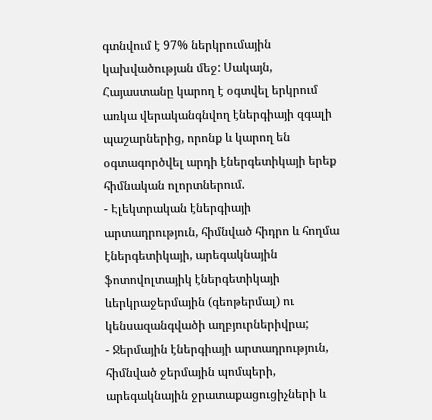գտնվում է 97% ներկրումային կախվածության մեջ: Սակայն, Հայաստանը կարող է օգտվել երկրում առկա վերականգնվող էներգիայի զգալի պաշարներից, որոնք և կարող են օգտագործվել արդի էներգետիկայի երեք հիմնական ոլորտներում.
- Էլեկտրական էներգիայի արտադրություն, հիմնված հիդրո և հողմա էներգետիկայի, արեգակնային ֆոտովոլտայիկ էներգետիկայի ևերկրաջերմային (գեոթերմալ) ու կենսազանգվածի աղբյուրներիվրա;
- Ջերմային էներգիայի արտադրություն, հիմնված ջերմային պոմպերի, արեգակնային ջրատաքացուցիչների և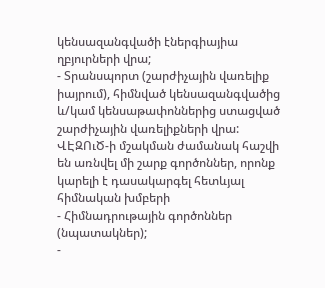կենսազանգվածի էներգիայիա ղբյուրների վրա;
- Տրանսպորտ (շարժիչային վառելիք իայրում), հիմնված կենսազանգվածից և/կամ կենսաթափոններից ստացված շարժիչային վառելիքների վրա:
ՎԷԶՈւԾ-ի մշակման ժամանակ հաշվի են առնվել մի շարք գործոններ, որոնք կարելի է դասակարգել հետևյալ հիմնական խմբերի
- Հիմնադրութային գործոններ (նպատակներ);
-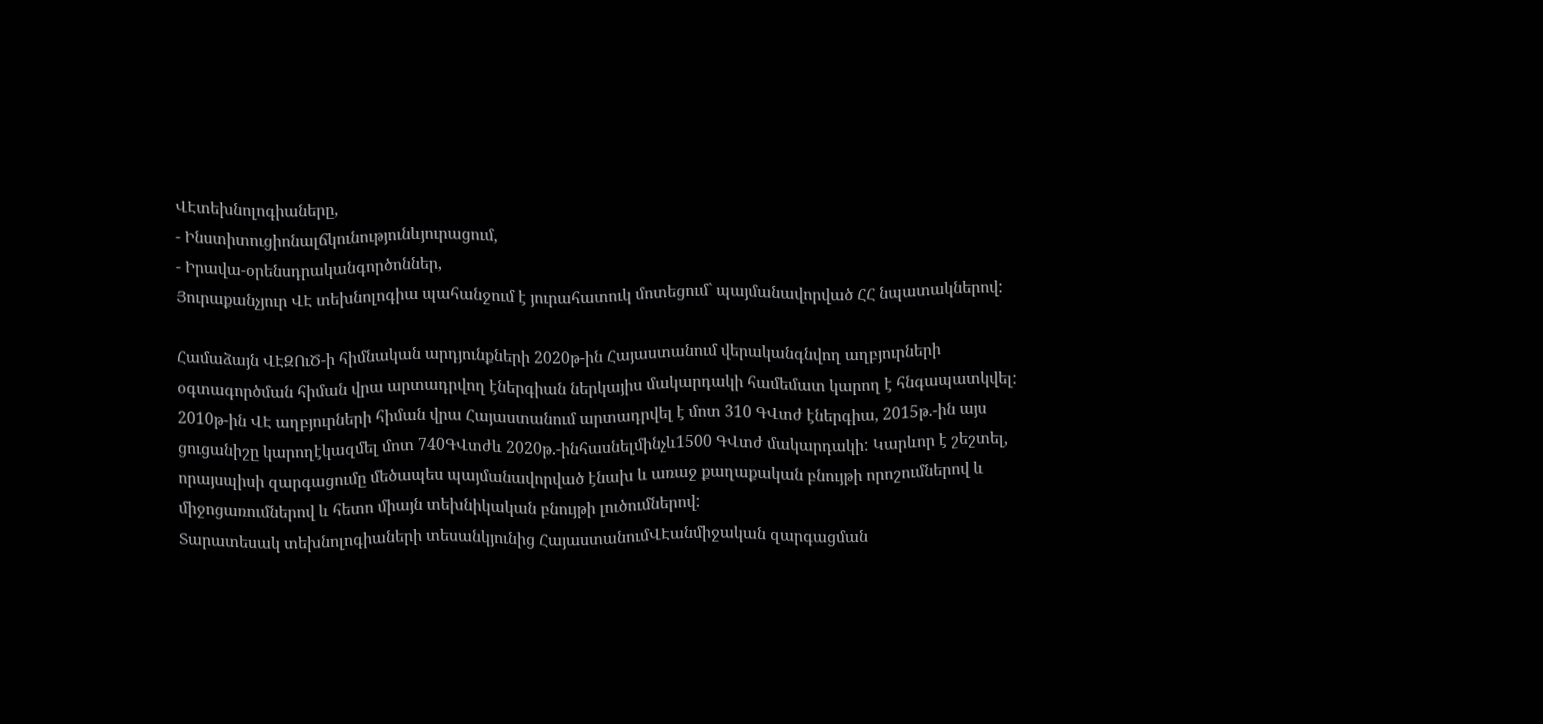ՎԷտեխնոլոգիաները,
- Ինստիտուցիոնալճկունությունևյուրացում,
- Իրավա-օրենսդրականգործոններ,
Յուրաքանչյուր ՎԷ տեխնոլոգիա պահանջում է յուրահատուկ մոտեցում` պայմանավորված ՀՀ նպատակներով:

Համաձայն ՎԷԶՈւԾ-ի հիմնական արդյունքների 2020թ-ին Հայաստանում վերականգնվող աղբյուրների օգտագործման հիման վրա արտադրվող էներգիան ներկայիս մակարդակի համեմատ կարող է հնգապատկվել: 2010թ-ին ՎԷ աղբյուրների հիման վրա Հայաստանում արտադրվել է մոտ 310 ԳՎտժ էներգիա, 2015թ.-ին այս ցուցանիշը կարողէկազմել մոտ 740ԳՎտժև 2020թ.-ինհասնելմինչև1500 ԳՎտժ մակարդակի: Կարևոր է շեշտել, որայսպիսի զարգացումը մեծապես պայմանավորված էնախ և առաջ քաղաքական բնույթի որոշումներով և միջոցառումներով և հետո միայն տեխնիկական բնույթի լուծումներով:
Տարատեսակ տեխնոլոգիաների տեսանկյունից ՀայաստանումՎԷանմիջական զարգացման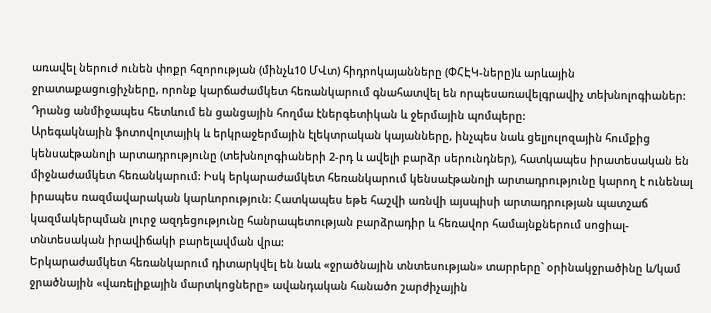առավել ներուժ ունեն փոքր հզորության (մինչև10 ՄՎտ) հիդրոկայանները (ՓՀԷԿ-ները)և արևային ջրատաքացուցիչները, որոնք կարճաժամկետ հեռանկարում գնահատվել են որպեսառավելգրավիչ տեխնոլոգիաներ: Դրանց անմիջապես հետևում են ցանցային հողմա էներգետիկան և ջերմային պոմպերը:
Արեգակնային ֆոտովոլտայիկ և երկրաջերմային էլեկտրական կայանները, ինչպես նաև ցելյուլոզային հումքից կենսաէթանոլի արտադրությունը (տեխնոլոգիաների 2-րդ և ավելի բարձր սերունդներ), հատկապես իրատեսական են միջնաժամկետ հեռանկարում: Իսկ երկարաժամկետ հեռանկարում կենսաէթանոլի արտադրությունը կարող է ունենալ իրապես ռազմավարական կարևորություն: Հատկապես եթե հաշվի առնվի այսպիսի արտադրության պատշաճ կազմակերպման լուրջ ազդեցությունը հանրապետության բարձրադիր և հեռավոր համայնքներում սոցիալ-տնտեսական իրավիճակի բարելավման վրա:
Երկարաժամկետ հեռանկարում դիտարկվել են նաև «ջրածնային տնտեսության» տարրերը` օրինակջրածինը և/կամ ջրածնային «վառելիքային մարտկոցները» ավանդական հանածո շարժիչային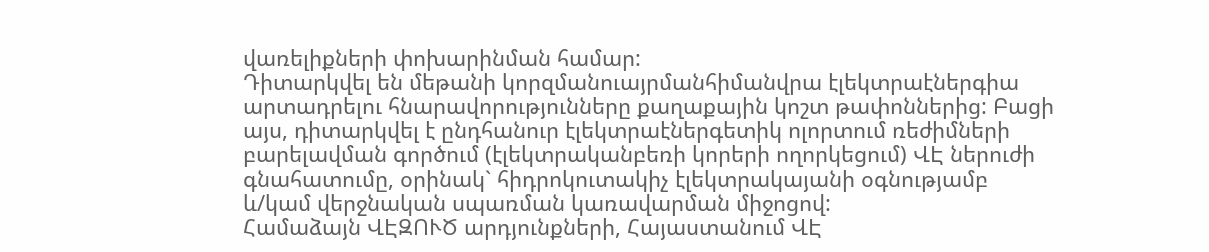վառելիքների փոխարինման համար:
Դիտարկվել են մեթանի կորզմանուայրմանհիմանվրա էլեկտրաէներգիա արտադրելու հնարավորությունները քաղաքային կոշտ թափոններից: Բացի այս, դիտարկվել է ընդհանուր էլեկտրաէներգետիկ ոլորտում ռեժիմների բարելավման գործում (էլեկտրականբեռի կորերի ողորկեցում) ՎԷ ներուժի գնահատումը, օրինակ` հիդրոկուտակիչ էլեկտրակայանի օգնությամբ և/կամ վերջնական սպառման կառավարման միջոցով:
Համաձայն ՎԷԶՈՒԾ արդյունքների, Հայաստանում ՎԷ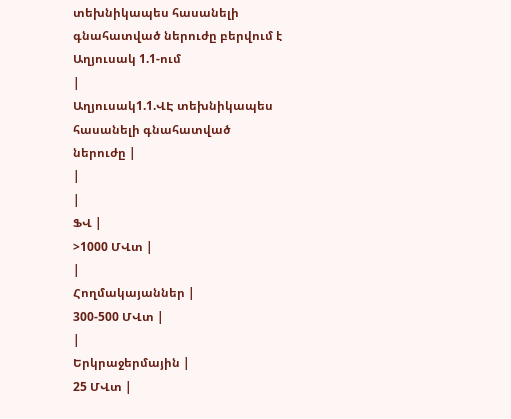տեխնիկապես հասանելի գնահատված ներուժը բերվում է Աղյուսակ 1.1-ում
|
Աղյուսակ1.1.ՎԷ տեխնիկապես հասանելի գնահատված ներուժը |
|
|
ՖՎ |
>1000 ՄՎտ |
|
Հողմակայաններ |
300-500 ՄՎտ |
|
Երկրաջերմային |
25 ՄՎտ |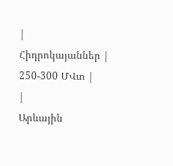|
Հիդրոկայաններ |
250-300 ՄՎտ |
|
Արևային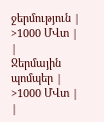ջերմություն |
>1000 ՄՎտ |
|
Ջերմային պոմպեր |
>1000 ՄՎտ |
|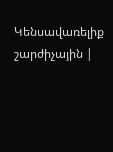Կենսավառելիք շարժիչային |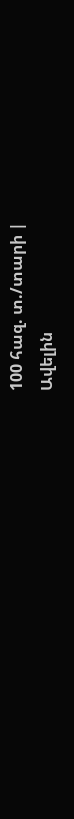100 հազ. տ./տարի |
Ավելին